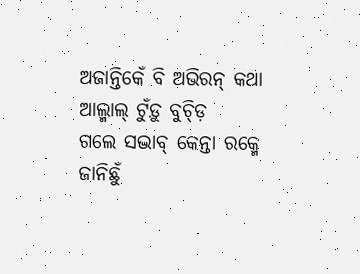ଅଜାନ୍ତିକେଁ ବି ଅଭିରନ୍ କଥା
ଆଲ୍ମାଲ୍ ଟୁଁଡ଼ୁ ବୁଚ୍ଡ଼ି
ଗଲେ ସଦ୍ଭାବ୍ କେନ୍ତା ରକ୍ମେ
ଜାନିଛୁଁ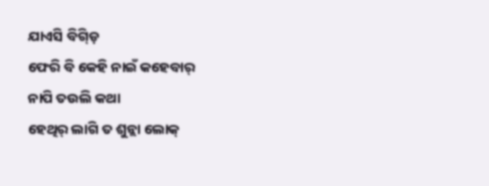ଯାଏସି ବିଗ୍ଡ଼ି
ଫେରି ବି କେହି ନାଇଁ କହେବାର୍
ନାପି ତଉଲି କଥା
ହେଥିର୍ ଲାଗି ତ ଶୁନ୍ଲା ଲୋକ୍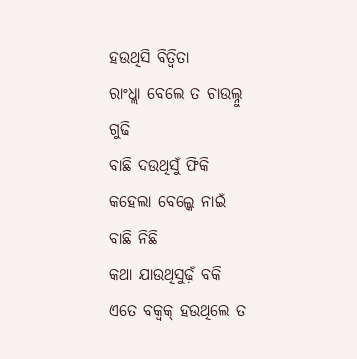ହଉଥିସି ବିତ୍ବିତା
ରାଂଧ୍ଲା ବେଲେ ତ ଚାଉଲ୍ନୁ ଗୁଢି
ବାଛି ଦଉଥିସୁଁ ଫିକି
କହେଲା ବେଲ୍କେ ନାଇଁ ବାଛି ନିଛି
କଥା ଯାଉଥିସୁଢ଼ଁ ବକି
ଏତେ ବକ୍ବକ୍ ହଉଥିଲେ ତ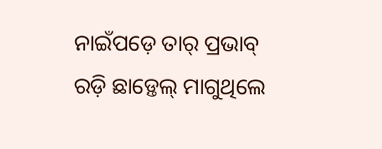ନାଇଁପଡ଼େ ତାର୍ ପ୍ରଭାବ୍
ରଡ଼ି ଛାଡ଼୍ତେଲ୍ ମାଗୁଥିଲେ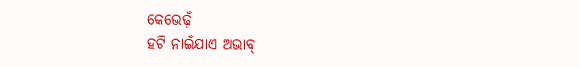କେଭେଢ଼ଁ
ହଟି ନାଇଁଯାଏ ଅଭାବ୍